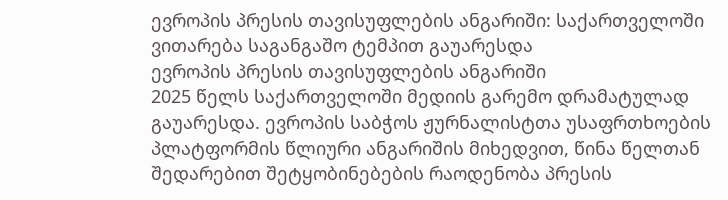ევროპის პრესის თავისუფლების ანგარიში: საქართველოში ვითარება საგანგაშო ტემპით გაუარესდა
ევროპის პრესის თავისუფლების ანგარიში
2025 წელს საქართველოში მედიის გარემო დრამატულად გაუარესდა. ევროპის საბჭოს ჟურნალისტთა უსაფრთხოების პლატფორმის წლიური ანგარიშის მიხედვით, წინა წელთან შედარებით შეტყობინებების რაოდენობა პრესის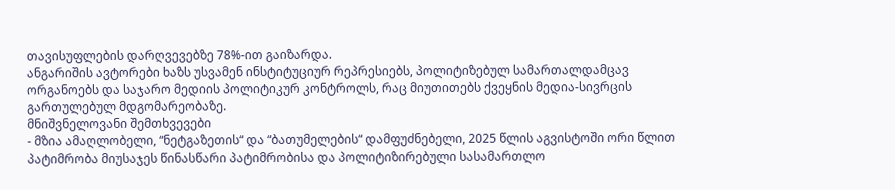თავისუფლების დარღვევებზე 78%-ით გაიზარდა.
ანგარიშის ავტორები ხაზს უსვამენ ინსტიტუციურ რეპრესიებს, პოლიტიზებულ სამართალდამცავ ორგანოებს და საჯარო მედიის პოლიტიკურ კონტროლს, რაც მიუთითებს ქვეყნის მედია-სივრცის გართულებულ მდგომარეობაზე.
მნიშვნელოვანი შემთხვევები
- მზია ამაღლობელი, “ნეტგაზეთის“ და “ბათუმელების“ დამფუძნებელი, 2025 წლის აგვისტოში ორი წლით პატიმრობა მიუსაჯეს წინასწარი პატიმრობისა და პოლიტიზირებული სასამართლო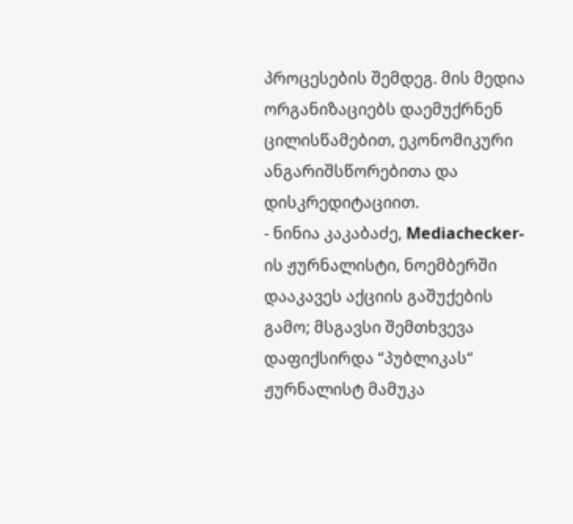პროცესების შემდეგ. მის მედია ორგანიზაციებს დაემუქრნენ ცილისწამებით, ეკონომიკური ანგარიშსწორებითა და დისკრედიტაციით.
- ნინია კაკაბაძე, Mediachecker-ის ჟურნალისტი, ნოემბერში დააკავეს აქციის გაშუქების გამო; მსგავსი შემთხვევა დაფიქსირდა “პუბლიკას“ ჟურნალისტ მამუკა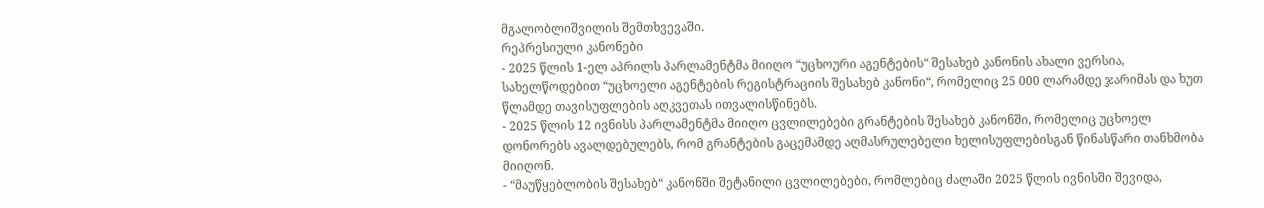მგალობლიშვილის შემთხვევაში.
რეპრესიული კანონები
- 2025 წლის 1-ელ აპრილს პარლამენტმა მიიღო “უცხოური აგენტების“ შესახებ კანონის ახალი ვერსია, სახელწოდებით “უცხოელი აგენტების რეგისტრაციის შესახებ კანონი“, რომელიც 25 000 ლარამდე ჯარიმას და ხუთ წლამდე თავისუფლების აღკვეთას ითვალისწინებს.
- 2025 წლის 12 ივნისს პარლამენტმა მიიღო ცვლილებები გრანტების შესახებ კანონში, რომელიც უცხოელ დონორებს ავალდებულებს, რომ გრანტების გაცემამდე აღმასრულებელი ხელისუფლებისგან წინასწარი თანხმობა მიიღონ.
- “მაუწყებლობის შესახებ“ კანონში შეტანილი ცვლილებები, რომლებიც ძალაში 2025 წლის ივნისში შევიდა,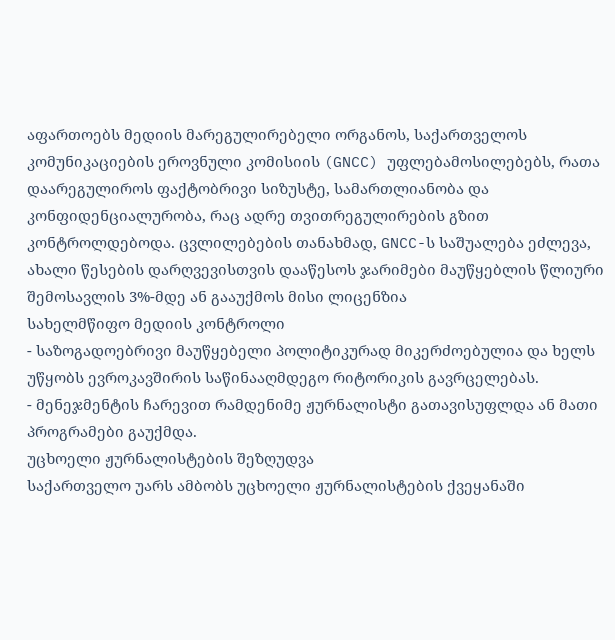აფართოებს მედიის მარეგულირებელი ორგანოს, საქართველოს კომუნიკაციების ეროვნული კომისიის (GNCC) უფლებამოსილებებს, რათა დაარეგულიროს ფაქტობრივი სიზუსტე, სამართლიანობა და კონფიდენციალურობა, რაც ადრე თვითრეგულირების გზით კონტროლდებოდა. ცვლილებების თანახმად, GNCC-ს საშუალება ეძლევა, ახალი წესების დარღვევისთვის დააწესოს ჯარიმები მაუწყებლის წლიური შემოსავლის 3%-მდე ან გააუქმოს მისი ლიცენზია
სახელმწიფო მედიის კონტროლი
- საზოგადოებრივი მაუწყებელი პოლიტიკურად მიკერძოებულია და ხელს უწყობს ევროკავშირის საწინააღმდეგო რიტორიკის გავრცელებას.
- მენეჯმენტის ჩარევით რამდენიმე ჟურნალისტი გათავისუფლდა ან მათი პროგრამები გაუქმდა.
უცხოელი ჟურნალისტების შეზღუდვა
საქართველო უარს ამბობს უცხოელი ჟურნალისტების ქვეყანაში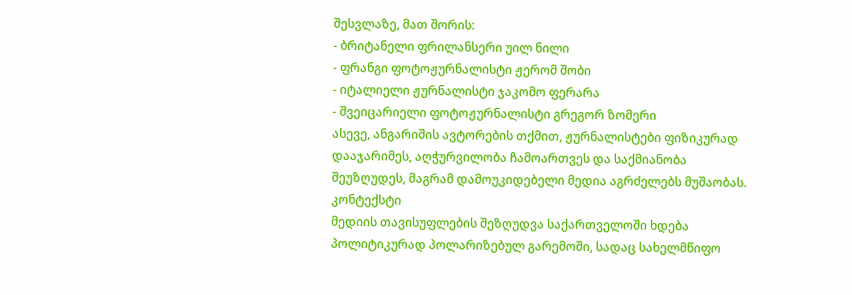შესვლაზე, მათ შორის:
- ბრიტანელი ფრილანსერი უილ ნილი
- ფრანგი ფოტოჟურნალისტი ჟერომ შობი
- იტალიელი ჟურნალისტი ჯაკომო ფერარა
- შვეიცარიელი ფოტოჟურნალისტი გრეგორ ზომერი
ასევე, ანგარიშის ავტორების თქმით, ჟურნალისტები ფიზიკურად დააჯარიმეს, აღჭურვილობა ჩამოართვეს და საქმიანობა შეუზღუდეს, მაგრამ დამოუკიდებელი მედია აგრძელებს მუშაობას.
კონტექსტი
მედიის თავისუფლების შეზღუდვა საქართველოში ხდება პოლიტიკურად პოლარიზებულ გარემოში, სადაც სახელმწიფო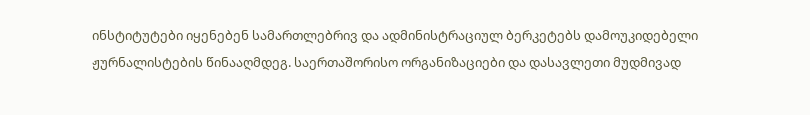ინსტიტუტები იყენებენ სამართლებრივ და ადმინისტრაციულ ბერკეტებს დამოუკიდებელი ჟურნალისტების წინააღმდეგ. საერთაშორისო ორგანიზაციები და დასავლეთი მუდმივად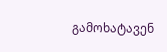გამოხატავენ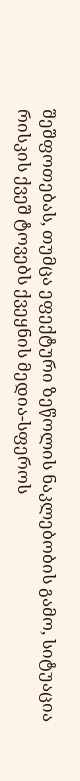შეშფოთებას, თუმცა ეფექტური ზეწოლის ნაკლებობის გამო, სიტუაცია რისკის ქვეშ ტოვებს ქვეყნის მედია-სფეროს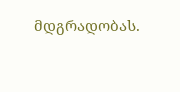მდგრადობას.